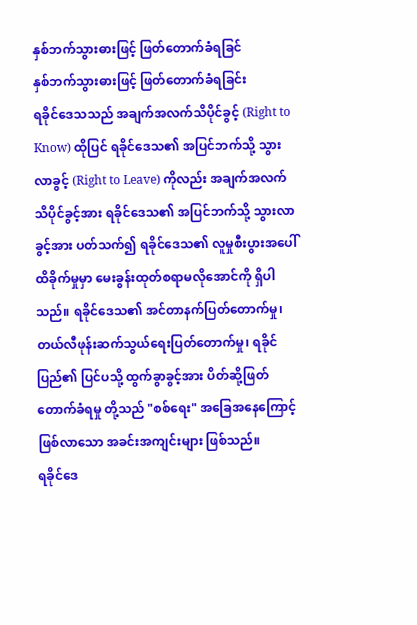နှစ်ဘက်သွားဓားဖြင့် ဖြတ်တောက်ခံရခြင်
နှစ်ဘက်သွားဓားဖြင့် ဖြတ်တောက်ခံရခြင်း
ရခိုင်ဒေသသည် အချက်အလက်သိပိုင်ခွင့် (Right to Know) ထိုပြင် ရခိုင်ဒေသ၏ အပြင်ဘက်သို့ သွားလာခွင့် (Right to Leave) ကိုလည်း အချက်အလက်သိပိုင်ခွင့်အား ရခိုင်ဒေသ၏ အပြင်ဘက်သို့ သွားလာခွင့်အား ပတ်သက်၍ ရခိုင်ဒေသ၏ လူမှုစီးပွားအပေါ် ထိခိုက်မှုမှာ မေးခွန်းထုတ်စရာမလိုအောင်ကို ရှိပါသည်။ ရခိုင်ဒေသ၏ အင်တာနက်ပြတ်တောက်မှု၊ တယ်လီဖုန်းဆက်သွယ်ရေးပြတ်တောက်မှု၊ ရခိုင်ပြည်၏ ပြင်ပသို့ ထွက်ခွာခွင့်အား ပိတ်ဆို့ဖြတ်တောက်ခံရမှု တို့သည် "စစ်ရေး" အခြေအနေကြောင့် ဖြစ်လာသော အခင်းအကျင်းများ ဖြစ်သည်။
ရခိုင်ဒေ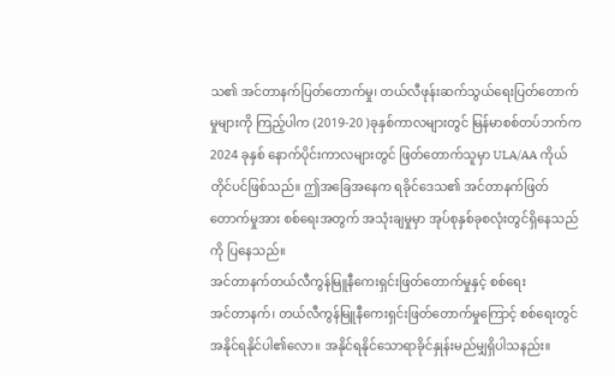သ၏ အင်တာနက်ပြတ်တောက်မှု၊ တယ်လီဖုန်းဆက်သွယ်ရေးပြတ်တောက်မှုများကို ကြည့်ပါက (2019-20 )ခုနှစ်ကာလများတွင် မြန်မာစစ်တပ်ဘက်က 2024 ခုနှစ် နောက်ပိုင်းကာလများတွင် ဖြတ်တောက်သူမှာ ULA/AA ကိုယ်တိုင်ပင်ဖြစ်သည်။ ဤအခြေအနေက ရခိုင်ဒေသ၏ အင်တာနက်ဖြတ်တောက်မှုအား စစ်ရေးအတွက် အသုံးချမှုမှာ အုပ်စုနှစ်ခုစလုံးတွင်ရှိနေသည်ကို ပြနေသည်။
အင်တာနက်တယ်လီကွန်မြူနီကေးရှင်းဖြတ်တောက်မှုနှင့် စစ်ရေး
အင်တာနက်၊ တယ်လီကွန်မြူနီကေးရှင်းဖြတ်တောက်မှုကြောင့် စစ်ရေးတွင်အနိုင်ရနိုင်ပါ၏လော။ အနိုင်ရနိုင်သောရာခိုင်နှုန်းမည်မျှရှိပါသနည်း။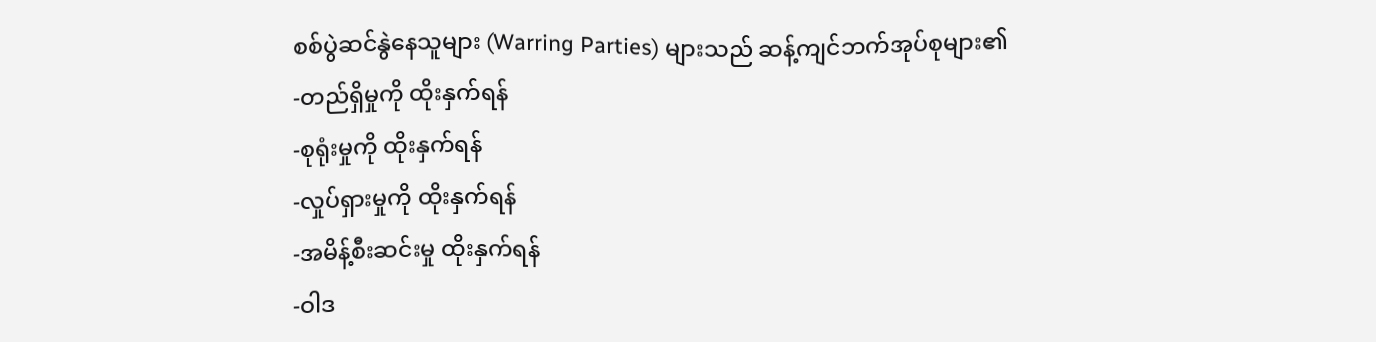စစ်ပွဲဆင်နွဲနေသူများ (Warring Parties) များသည် ဆန့်ကျင်ဘက်အုပ်စုများ၏
-တည်ရှိမှုကို ထိုးနှက်ရန်
-စုရုံးမှုကို ထိုးနှက်ရန်
-လှုပ်ရှားမှုကို ထိုးနှက်ရန်
-အမိန့်စီးဆင်းမှု ထိုးနှက်ရန်
-ဝါဒ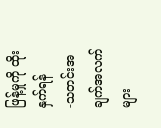ဖြန့်မှုကို ထိုးနှက်ရန်
-သတင်းအချက်အလက်များ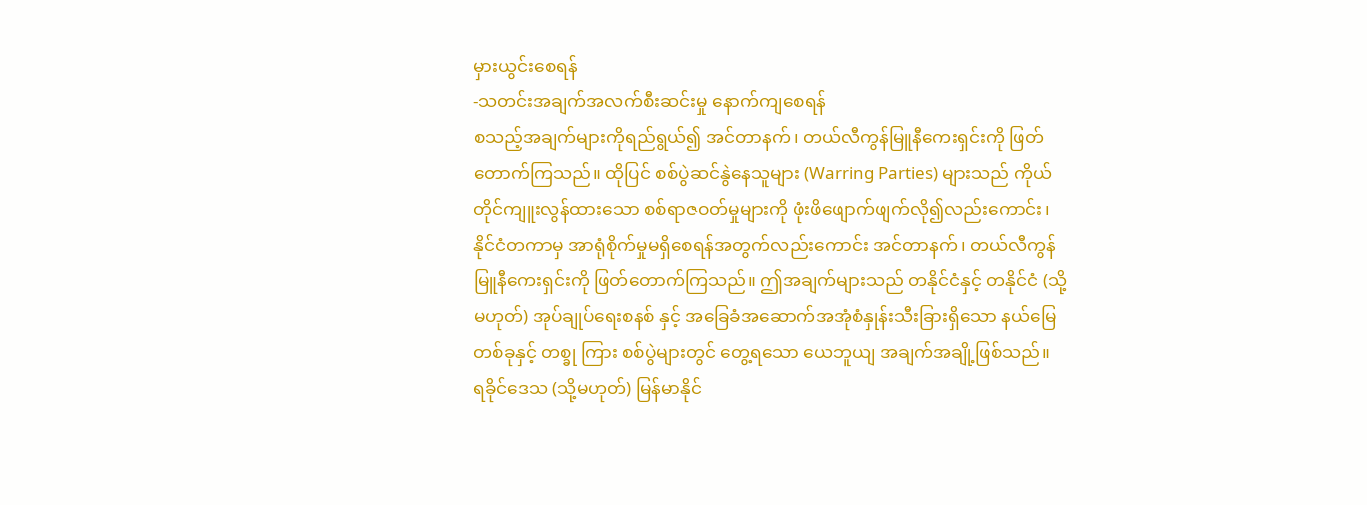မှားယွင်းစေရန်
-သတင်းအချက်အလက်စီးဆင်းမှု နောက်ကျစေရန်
စသည့်အချက်များကိုရည်ရွယ်၍ အင်တာနက်၊ တယ်လီကွန်မြူနီကေးရှင်းကို ဖြတ်တောက်ကြသည်။ ထိုပြင် စစ်ပွဲဆင်နွဲနေသူများ (Warring Parties) များသည် ကိုယ်တိုင်ကျူးလွန်ထားသော စစ်ရာဇဝတ်မှုများကို ဖုံးဖိဖျောက်ဖျက်လို၍လည်းကောင်း၊ နိုင်ငံတကာမှ အာရုံစိုက်မှုမရှိစေရန်အတွက်လည်းကောင်း အင်တာနက်၊ တယ်လီကွန်မြူနီကေးရှင်းကို ဖြတ်တောက်ကြသည်။ ဤအချက်များသည် တနိုင်ငံနှင့် တနိုင်ငံ (သို့မဟုတ်) အုပ်ချုပ်ရေးစနစ် နှင့် အခြေခံအဆောက်အအုံစံနှုန်းသီးခြားရှိသော နယ်မြေတစ်ခုနှင့် တစ္ခု ကြား စစ်ပွဲများတွင် တွေ့ရသော ယေဘူယျ အချက်အချို့ဖြစ်သည်။
ရခိုင်ဒေသ (သို့မဟုတ်) မြန်မာနိုင်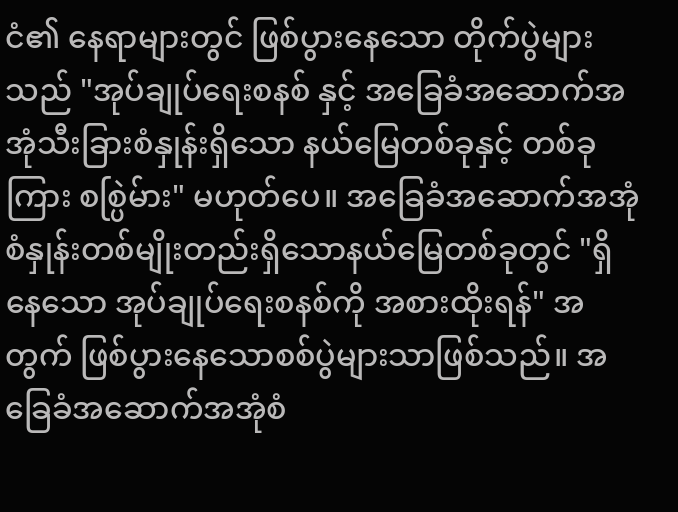ငံ၏ နေရာများတွင် ဖြစ်ပွားနေသော တိုက်ပွဲများသည် "အုပ်ချုပ်ရေးစနစ် နှင့် အခြေခံအဆောက်အအုံသီးခြားစံနှုန်းရှိသော နယ်မြေတစ်ခုနှင့် တစ်ခုကြား စစ္ပြဲမ်ား" မဟုတ်ပေ။ အခြေခံအဆောက်အအုံစံနှုန်းတစ်မျိုးတည်းရှိသောနယ်မြေတစ်ခုတွင် "ရှိနေသော အုပ်ချုပ်ရေးစနစ်ကို အစားထိုးရန်" အတွက် ဖြစ်ပွားနေသောစစ်ပွဲများသာဖြစ်သည်။ အခြေခံအဆောက်အအုံစံ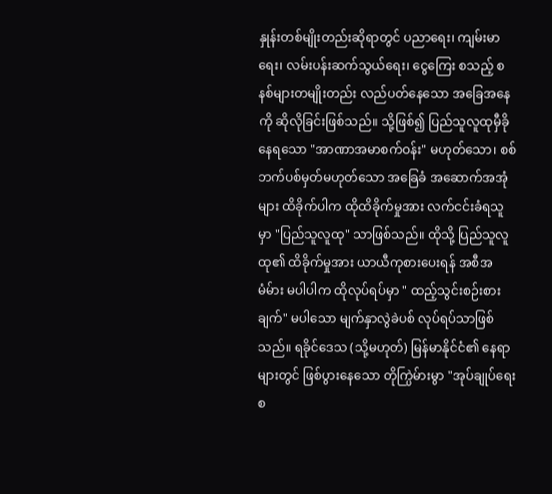နှုန်းတစ်မျိုးတည်းဆိုရာတွင် ပညာရေး၊ ကျမ်းမာရေး၊ လမ်းပန်းဆက်သွယ်ရေး၊ ငွေကြေး စသည့် စနစ်များတမျိုးတည်း လည်ပတ်နေသော အခြေအနေကို ဆိုလိုခြင်းဖြစ်သည်။ သို့ဖြစ်၍ ပြည်သူလူထုမှီခိုနေရသော "အာဏာအမာစက်ဝန်း" မဟုတ်သော၊ စစ်ဘက်ပစ်မှတ်မဟုတ်သော အခြေခံ အဆောက်အအုံများ ထိခိုက်ပါက ထိုထိခိုက်မှုအား လက်ငင်းခံရသူမှာ "ပြည်သူလူထု" သာဖြစ်သည်။ ထိုသို့ ပြည်သူလူထု၏ ထိခိုက်မှုအား ယာယီကုစားပေးရန် အစီအမံမ်ား မပါပါက ထိုလုပ်ရပ်မှာ " ထည့်သွင်းစဉ်းစားချက်" မပါသော မျက်နှာလွဲခဲပစ် လုပ်ရပ်သာဖြစ်သည်။ ရခိုင်ဒေသ (သို့မဟုတ်) မြန်မာနိုင်ငံ၏ နေရာများတွင် ဖြစ်ပွားနေသော တိုက္ပြဲမ်ားမွာ "အုပ်ချုပ်ရေးစ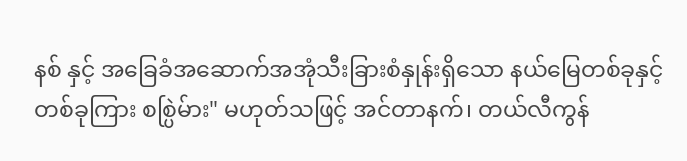နစ် နှင့် အခြေခံအဆောက်အအုံသီးခြားစံနှုန်းရှိသော နယ်မြေတစ်ခုနှင့် တစ်ခုကြား စစ္ပြဲမ်ား" မဟုတ်သဖြင့် အင်တာနက်၊ တယ်လီကွန်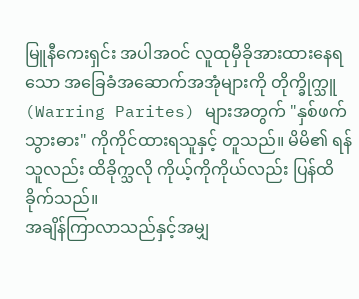မြူနီကေးရှင်း အပါအဝင် လူထုမှီခိုအားထားနေရသော အခြေခံအဆောက်အအုံများကို တိုက္ခိုက္သူ (Warring Parites) များအတွက် "နှစ်ဖက်သွားဓား" ကိုကိုင်ထားရသူနှင့် တူသည်။ မိမိ၏ ရန်သူလည်း ထိခိုက္သလို ကိုယ့်ကိုကိုယ်လည်း ပြန်ထိခိုက်သည်။
အချိန်ကြာလာသည်နှင့်အမျှ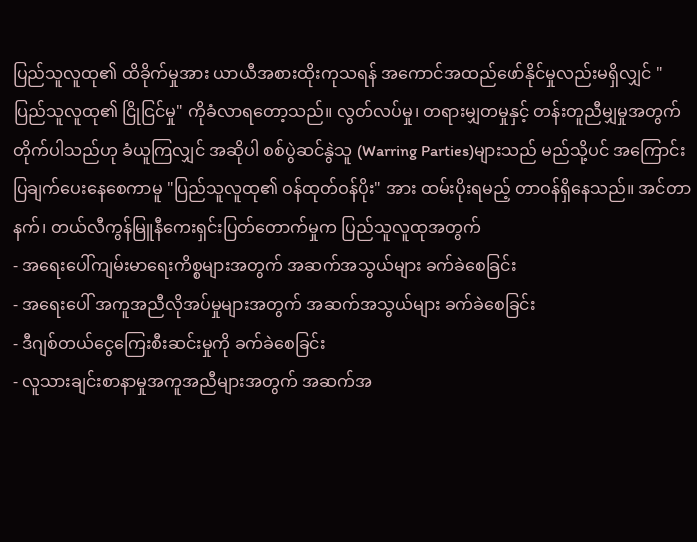ပြည်သူလူထု၏ ထိခိုက်မှုအား ယာယီအစားထိုးကုသရန် အကောင်အထည်ဖော်နိုင်မှုလည်းမရှိလျှင် "ပြည်သူလူထု၏ ငြိုငြင်မှု" ကိုခံလာရတော့သည်။ လွတ်လပ်မှု၊ တရားမျှတမှုနှင့် တန်းတူညီမျှမှုအတွက် တိုက်ပါသည်ဟု ခံယူကြလျှင် အဆိုပါ စစ်ပွဲဆင်နွဲသူ (Warring Parties)များသည် မည်သို့ပင် အကြောင်းပြချက်ပေးနေစေကာမူ "ပြည်သူလူထု၏ ဝန်ထုတ်ဝန်ပိုး" အား ထမ်းပိုးရမည့် တာဝန်ရှိနေသည်။ အင်တာနက်၊ တယ်လီကွန်မြူနီကေးရှင်းပြတ်တောက်မှုက ပြည်သူလူထုအတွက်
- အရေးပေါ်ကျမ်းမာရေးကိစ္စများအတွက် အဆက်အသွယ်များ ခက်ခဲစေခြင်း
- အရေးပေါ် အကူအညီလိုအပ်မှုများအတွက် အဆက်အသွယ်များ ခက်ခဲစေခြင်း
- ဒီဂျစ်တယ်ငွေကြေးစီးဆင်းမှုကို ခက်ခဲစေခြင်း
- လူသားချင်းစာနာမှုအကူအညီများအတွက် အဆက်အ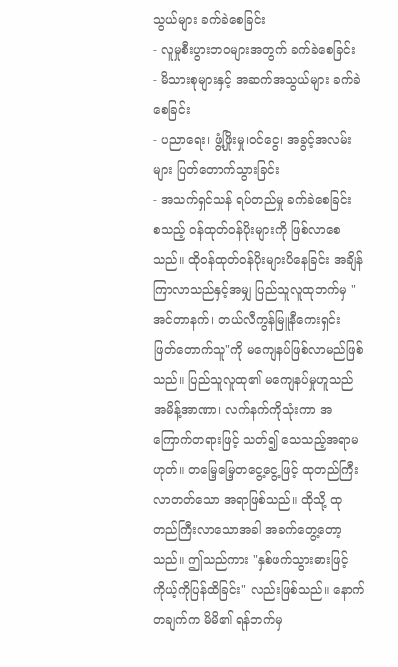သွယ်များ ခက်ခဲစေခြင်း
- လူမှုစီးပွားဘဝများအတွက် ခက်ခဲစေခြင်း
- မိသားစုများနှင့် အဆက်အသွယ်များ ခက်ခဲစေခြင်း
- ပညာရေး၊ ဖွံ့ဖြိုးမှု၊ဝင်ငွေ၊ အခွင့်အလမ်းများ ပြတ်တောက်သွားခြင်း
- အသက်ရှင်သန် ရပ်တည်မှု ခက်ခဲစေခြင်း
စသည့် ဝန်ထုတ်ဝန်ပိုးများကို ဖြစ်လာစေသည်။ ထိုဝန်ထုတ်ဝန်ပိုးများပိနေခြင်း အချိန်ကြာလာသည်နှင့်အမျှ ပြည်သူလူထုဘက်မှ "အင်တာနက်၊ တယ်လီကွန်မြူနီကေးရှင်း ဖြတ်တောက်သူ"ကို မကျေနပ်ဖြစ်လာမည်ဖြစ်သည်။ ပြည်သူလူထု၏ မကျေနပ်မှုဟူသည် အမိန့်အာဏာ၊ လက်နက်ကိုသုံးကာ အကြောက်တရားဖြင့် သတ်၍ သေသည့်အရာမဟုတ်။ တမြေ့မြေ့တငွေ့ငွေ့ဖြင့် ထုတည်ကြီးလာတတ်သော အရာဖြစ်သည်။ ထိုသို့ ထုတည်ကြီးလာသောအခါ အခက်တွေ့တော့သည်။ ဤသည်ကား "နှစ်ဖက်သွားဓားဖြင့် ကိုယ့်ကိုပြန်ထိခြင်း" လည်းဖြစ်သည်။ နောက်တချက်က မိမိ၏ ရန်ဘက်မှ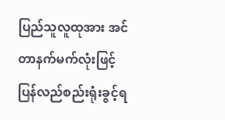ပြည်သူလူထုအား အင်တာနက်မက်လုံးဖြင့် ပြန်လည်စည်းရုံးခွင့်ရ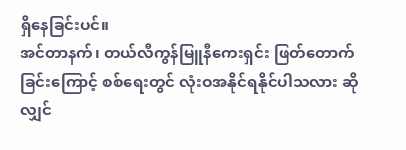ရှိနေခြင်းပင်။
အင်တာနက်၊ တယ်လီကွန်မြူနီကေးရှင်း ဖြတ်တောက်ခြင်းကြောင့် စစ်ရေးတွင် လုံးဝအနိုင်ရနိုင်ပါသလား ဆိုလျှင်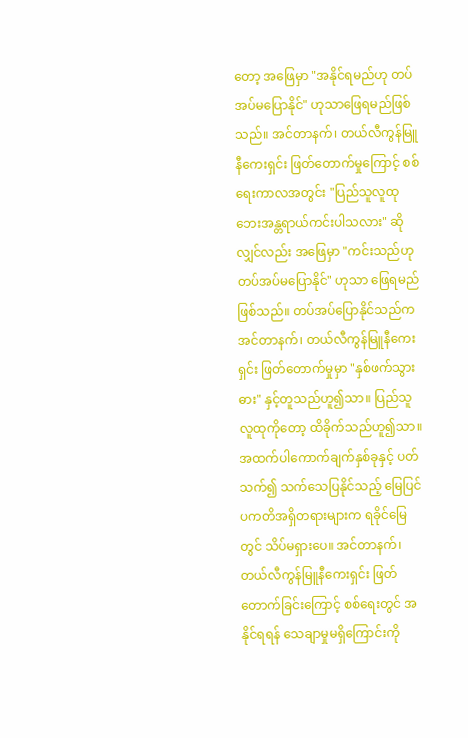တော့ အဖြေမှာ "အနိုင်ရမည်ဟု တပ်အပ်မပြောနိုင်" ဟုသာဖြေရမည်ဖြစ်သည်။ အင်တာနက်၊ တယ်လီကွန်မြူနီကေးရှင်း ဖြတ်တောက်မှုကြောင့် စစ်ရေးကာလအတွင်း "ပြည်သူလူထု ဘေးအန္တရာယ်ကင်းပါသလား" ဆိုလျှင်လည်း အဖြေမှာ "ကင်းသည်ဟု တပ်အပ်မပြောနိုင်" ဟုသာ ဖြေရမည်ဖြစ်သည်။ တပ်အပ်ပြောနိုင်သည်က အင်တာနက်၊ တယ်လီကွန်မြူနီကေးရှင်း ဖြတ်တောက်မှုမှာ "နှစ်ဖက်သွားဓား" နှင့်တူသည်ဟူ၍သာ။ ပြည်သူလူထုကိုတော့ ထိခိုက်သည်ဟူ၍သာ။
အထက်ပါကောက်ချက်နှစ်ခုနှင့် ပတ်သက်၍ သက်သေပြနိုင်သည့် မြေပြင်ပကတိအရှိတရားများက ရခိုင်မြေတွင် သိပ်မရှားပေ။ အင်တာနက်၊ တယ်လီကွန်မြူနီကေးရှင်း ဖြတ်တောက်ခြင်းကြောင့် စစ်ရေးတွင် အနိုင်ရရန် သေချာမှုမရှိကြောင်းကို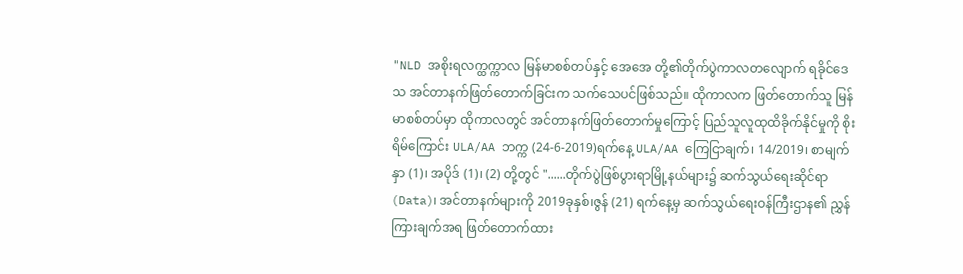"NLD အစိုးရလက္ထက္ကာလ မြန်မာစစ်တပ်နှင့် အေအေ တို့၏တိုက်ပွဲကာလတလျောက် ရခိုင်ဒေသ အင်တာနက်ဖြတ်တောက်ခြင်းက သက်သေပင်ဖြစ်သည်။ ထိုကာလက ဖြတ်တောက်သူ မြန်မာစစ်တပ်မှာ ထိုကာလတွင် အင်တာနက်ဖြတ်တောက်မှုကြောင့် ပြည်သူလူထုထိခိုက်နိုင်မှုကို စိုးရိမ်ကြောင်း ULA/AA ဘက္က (24-6-2019)ရက်နေ့ ULA/AA ကြေငြာချက်၊ 14/2019၊ စာမျက်နှာ (1)၊ အပိုဒ် (1)၊ (2) တို့တွင် "......တိုက်ပွဲဖြစ်ပွားရာမြို့နယ်များ၌ ဆက်သွယ်ရေးဆိုင်ရာ (Data)၊ အင်တာနက်များကို 2019ခုနှစ်၊ဇွန် (21) ရက်နေ့မှ ဆက်သွယ်ရေးဝန်ကြီးဌာန၏ ညွှန်ကြားချက်အရ ဖြတ်တောက်ထား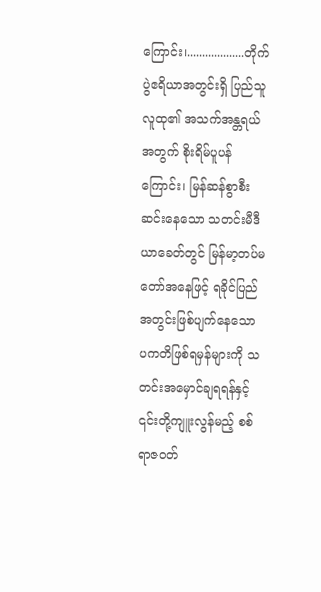ကြောင်း၊...................တိုက်ပွဲဧရိယာအတွင်းရှိ ပြည်သူလူထု၏ အသက်အန္တရယ်အတွက် စိုးရိမ်ပူပန်ကြောင်း၊ မြန်ဆန်စွာစီးဆင်းနေသော သတင်းမီဒီယာခေတ်တွင် မြန်မာ့တပ်မတော်အနေဖြင့် ရခိုင်ပြည်အတွင်းဖြစ်ပျက်နေသော ပကတိဖြစ်ရမှန်များကို သတင်းအမှောင်ချရရန်နှင့် ၎င်းတို့ကျူးလွန်မည့် စစ်ရာဇဝတ်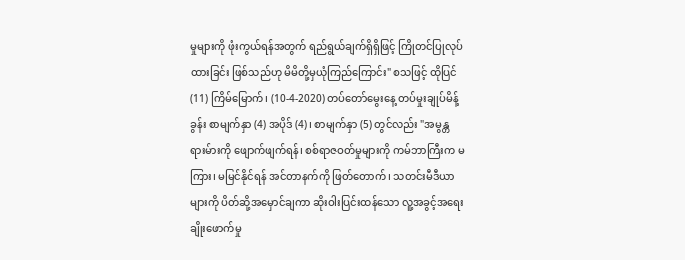မှုများကို ဖုံးကွယ်ရန်အတွက် ရည်ရွယ်ချက်ရှိရှိဖြင့် ကြိုတင်ပြုလုပ်ထားခြင်း ဖြစ်သည်ဟု မိမိတို့မှယုံကြည်ကြောင်း" စသဖြင့် ထိုပြင် (11) ကြိမ်မြောက်၊ (10-4-2020) တပ်တော်မွေးနေ့ တပ်မှုးချုပ်မိန့်ခွန်း စာမျက်နှာ (4) အပိုဒ် (4)၊ စာမျက်နှာ (5) တွင်လည်း "အမွန္တရားမ်ားကို ဖျောက်ဖျက်ရန်၊ စစ်ရာဇဝတ်မှုများကို ကမ်ဘာကြီးက မကြား၊ မမြင်နိုင်ရန် အင်တာနက်ကို ဖြတ်တောက်၊ သတင်းမီဒီယာများကို ပိတ်ဆို့အမှောင်ချကာ ဆိုးဝါးပြင်းထန်သော လူ့အခွင့်အရေးချိုးဖောက်မှု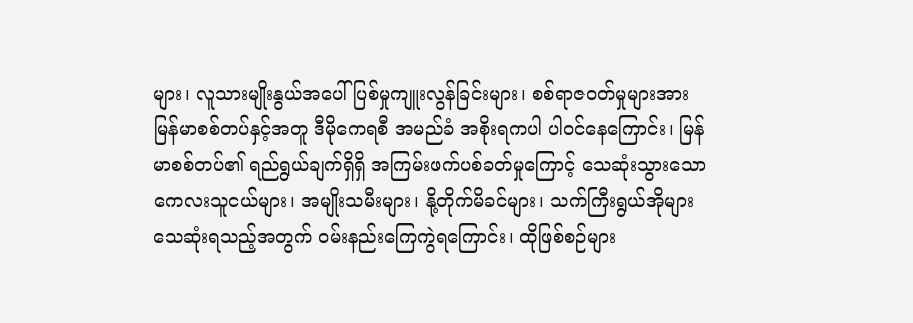များ၊ လူသားမျိုးနွယ်အပေါ် ပြစ်မှုကျူးလွန်ခြင်းများ၊ စစ်ရာဇဝတ်မှုများအား မြန်မာစစ်တပ်နှင့်အတူ ဒီမိုကေရစီ အမည်ခံ အစိုးရကပါ ပါဝင်နေကြောင်း၊ မြန်မာစစ်တပ်၏ ရည်ရွယ်ချက်ရှိရှိ အကြမ်းဖက်ပစ်ခတ်မှုကြောင့် သေဆုံးသွားသော ကေလးသူငယ်များ၊ အမျိုးသမီးများ၊ နို့တိုက်မိခင်များ၊ သက်ကြီးရွယ်အိုများ သေဆုံးရသည့်အတွက် ဝမ်းနည်းကြေကွဲရကြောင်း၊ ထိုဖြစ်စဉ်များ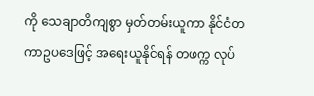ကို သေချာတိကျစွာ မှတ်တမ်းယူကာ နိုင်ငံတကာဥပဒေဖြင့် အရေးယူနိုင်ရန် တဖက္က လုပ်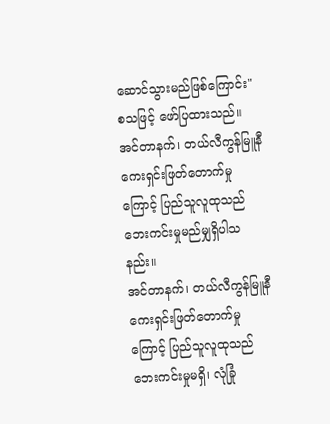ဆောင်သွားမည်ဖြစ်ကြောင်း" စသဖြင့် ဖော်ပြထားသည်။
အင်တာနက်၊ တယ်လီကွန်မြူနီကေးရှင်းဖြတ်တောက်မှုကြောင့် ပြည်သူလူထုသည် ဘေးကင်းမှုမည်မျှရှိပါသနည်း။
အင်တာနက်၊ တယ်လီကွန်မြူနီကေးရှင်းဖြတ်တောက်မှုကြောင့် ပြည်သူလူထုသည် ဘေးကင်းမှုမရှိ၊ လုံခြုံ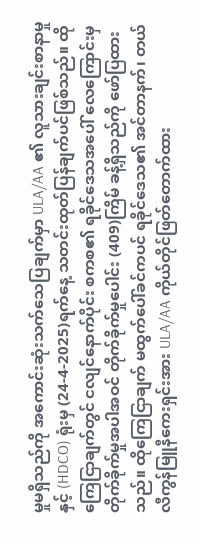မှုမရှိသည်ကို အကောင်းဆုံးသက်သေပြချက်မှာ ULA/AA ၏ လူသားချင်းစာနာမှုနှင့် (HDCO) ရုံးမှ (24-4-2025)ရက်နေ့ သတင်းထုတ်ပြန်ချက်ပင်ဖြစ်သည်။ ထိုကြေငြာချက်တွင် ငလျင်နောက်ပိုင်း စကစ၏ ရခိုင်ဒေသအပေါ် လေကြောင်းမှ တိုက်ခိုက်မှုအပါအဝင် တိုက်ခိုက်မှုပေါင်း (409)ကြိမ် ခန့်ရှိသည်ကို ဖော်ပြထားသည်။ ထိုကြေငြာချက် မထွက်ပေါ်ခင်ကပင် ရခိုင်ဒေသ၏ အင်တာနက်၊ တယ်လီကွန်မြူနီကေးရှင်းအား ULA/AA ကိုယ်တိုင်ဖြတ်တောက်ထား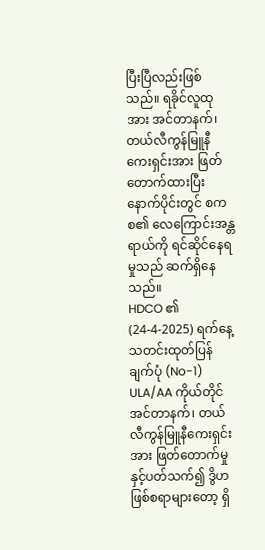ပြီးပြီလည်းဖြစ်သည်။ ရခိုင်လူထုအား အင်တာနက်၊ တယ်လီကွန်မြူနီကေးရှင်းအား ဖြတ်တောက်ထားပြီးနောက်ပိုင်းတွင် စကစ၏ လေကြောင်းအန္တရာယ်ကို ရင်ဆိုင်နေရမှုသည် ဆက်ရှိနေသည်။
HDCO ၏ (24-4-2025) ရက်နေ့ သတင်းထုတ်ပြန်ချက်ပုံ (No-1)
ULA/AA ကိုယ်တိုင် အင်တာနက်၊ တယ်လီကွန်မြူနီကေးရှင်းအား ဖြတ်တောက်မှုနှင့်ပတ်သက်၍ ဒွိဟဖြစ်စရာများတော့ ရှိ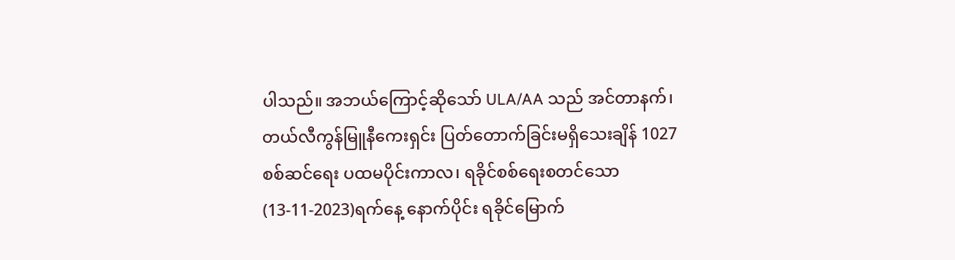ပါသည်။ အဘယ်ကြောင့်ဆိုသော် ULA/AA သည် အင်တာနက်၊ တယ်လီကွန်မြူနီကေးရှင်း ပြတ်တောက်ခြင်းမရှိသေးချိန် 1027 စစ်ဆင်ရေး ပထမပိုင်းကာလ၊ ရခိုင်စစ်ရေးစတင်သော (13-11-2023)ရက်နေ့ နောက်ပိုင်း ရခိုင်မြောက်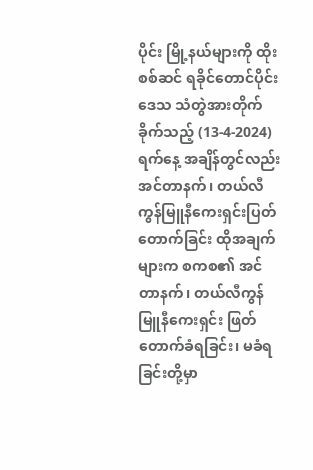ပိုင်း မြို့နယ်များကို ထိုးစစ်ဆင် ရခိုင်တောင်ပိုင်းဒေသ သံတွဲအားတိုက်ခိုက်သည့် (13-4-2024)ရက်နေ့ အချိန်တွင်လည်း အင်တာနက်၊ တယ်လီကွန်မြူနီကေးရှင်းပြတ်တောက်ခြင်း ထိုအချက်များက စကစ၏ အင်တာနက်၊ တယ်လီကွန်မြူနီကေးရှင်း ဖြတ်တောက်ခံရခြင်း၊ မခံရခြင်းတို့မှာ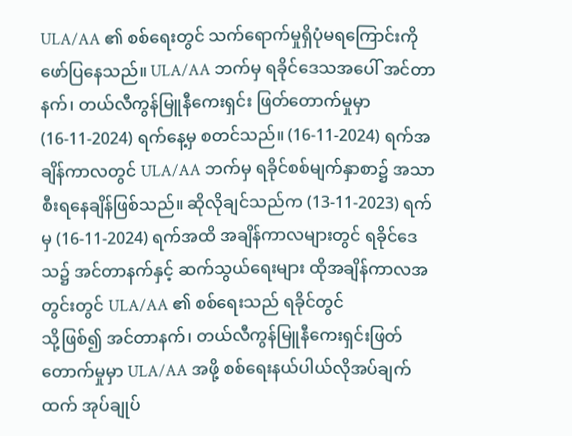ULA/AA ၏ စစ်ရေးတွင် သက်ရောက်မှုရှိပုံမရကြောင်းကို ဖော်ပြနေသည်။ ULA/AA ဘက်မှ ရခိုင်ဒေသအပေါ် အင်တာနက်၊ တယ်လီကွန်မြူနီကေးရှင်း ဖြတ်တောက်မှုမှာ (16-11-2024) ရက်နေ့မှ စတင်သည်။ (16-11-2024) ရက်အချိန်ကာလတွင် ULA/AA ဘက်မှ ရခိုင်စစ်မျက်နှာစာ၌ အသာစီးရနေချိန်ဖြစ်သည်။ ဆိုလိုချင်သည်က (13-11-2023) ရက်မှ (16-11-2024) ရက်အထိ အချိန်ကာလများတွင် ရခိုင်ဒေသ၌ အင်တာနက်နှင့် ဆက်သွယ်ရေးများ ထိုအချိန်ကာလအတွင်းတွင် ULA/AA ၏ စစ်ရေးသည် ရခိုင်တွင်
သို့ဖြစ်၍ အင်တာနက်၊ တယ်လီကွန်မြူနီကေးရှင်းဖြတ်တောက်မှုမှာ ULA/AA အဖို့ စစ်ရေးနယ်ပါယ်လိုအပ်ချက်ထက် အုပ်ချုပ်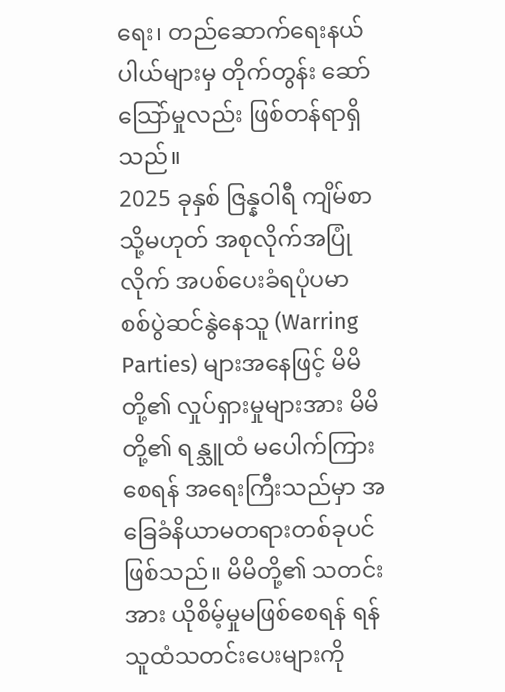ရေး၊ တည်ဆောက်ရေးနယ်ပါယ်များမှ တိုက်တွန်း ဆော်သြော်မှုလည်း ဖြစ်တန်ရာရှိသည်။
2025 ခုနှစ် ဇြန္နဝါရီ ကျိမ်စာ သို့မဟုတ် အစုလိုက်အပြုံလိုက် အပစ်ပေးခံရပုံပမာ
စစ်ပွဲဆင်နွဲနေသူ (Warring Parties) များအနေဖြင့် မိမိတို့၏ လှုပ်ရှားမှုများအား မိမိတို့၏ ရန္သူထံ မပေါက်ကြားစေရန် အရေးကြီးသည်မှာ အခြေခံနိယာမတရားတစ်ခုပင်ဖြစ်သည်။ မိမိတို့၏ သတင်းအား ယိုစိမ့်မှုမဖြစ်စေရန် ရန်သူထံသတင်းပေးများကို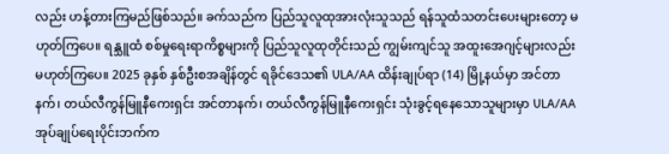လည်း ဟန့်တားကြမည်ဖြစ်သည်။ ခက်သည်က ပြည်သူလူထုအားလုံးသူသည် ရန်သူထံသတင်းပေးများတော့ မဟုတ်ကြပေ။ ရန္သူထံ စစ်မှုရေးရာကိစ္စများကို ပြည်သူလူထုတိုင်းသည် ကျွမ်းကျင်သူ အထူးအေဂျင့်များလည်း မဟုတ်ကြပေ။ 2025 ခုနှစ် နှစ်ဦးစအချိန်တွင် ရခိုင်ဒေသ၏ ULA/AA ထိန်းချုပ်ရာ (14) မြို့နယ်မှာ အင်တာနက်၊ တယ်လီကွန်မြူနီကေးရှင်း အင်တာနက်၊ တယ်လီကွန်မြူနီကေးရှင်း သုံးခွင့်ရနေသောသူများမှာ ULA/AA အုပ်ချုပ်ရေးပိုင်းဘက်က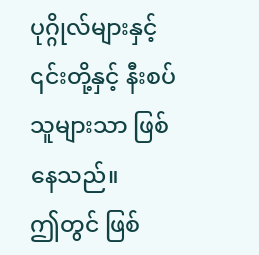ပုဂ္ဂိုလ်များနှင့် ၎င်းတို့နှင့် နီးစပ်သူများသာ ဖြစ်နေသည်။
ဤတွင် ဖြစ်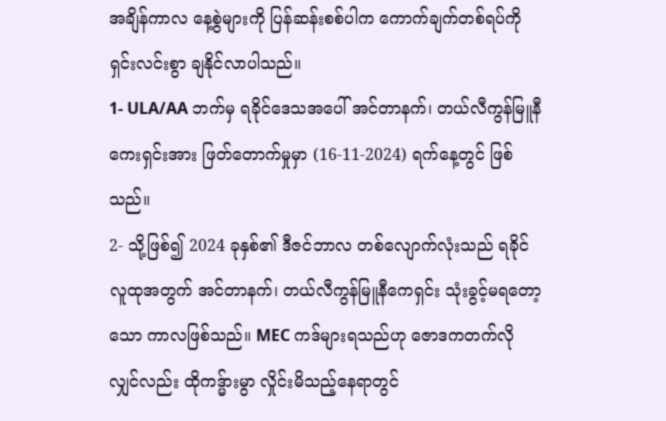အချိန်ကာလ နေ့စွဲများကို ပြန်ဆန်းစစ်ပါက ကောက်ချက်တစ်ရပ်ကို ရှင်းလင်းစွာ ချနိုင်လာပါသည်။
1- ULA/AA ဘက်မှ ရခိုင်ဒေသအပေါ် အင်တာနက်၊ တယ်လီကွန်မြူနီကေးရှင်းအား ဖြတ်တောက်မှုမှာ (16-11-2024) ရက်နေ့တွင် ဖြစ်သည်။
2- သို့ဖြစ်၍ 2024 ခုနှစ်၏ ဒီဇင်ဘာလ တစ်လျောက်လုံးသည် ရခိုင် လူထုအတွက် အင်တာနက်၊ တယ်လီကွန်မြူနီကေရှင်း သုံးခွင့်မရတော့သော ကာလဖြစ်သည်။ MEC ကဒ်များရသည်ဟု ဇောဒကတက်လိုလျှင်လည်း ထိုကဒ္မ်ားမွာ လှိုင်းမိသည့်နေရာတွင်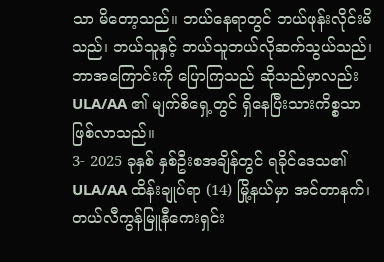သာ မိတော့သည်။ ဘယ်နေရာတွင် ဘယ်ဖုန်းလိုင်းမိသည်၊ ဘယ်သူနှင့် ဘယ်သူဘယ်လိုဆက်သွယ်သည်၊ ဘာအကြောင်းကို ပြောကြသည် ဆိုသည်မှာလည်း ULA/AA ၏ မျက်စိရှေ့တွင် ရှိနေပြီးသားကိစ္စသာဖြစ်လာသည်။
3- 2025 ခုနှစ် နှစ်ဦးစအချိန်တွင် ရခိုင်ဒေသ၏ ULA/AA ထိန်းချုပ်ရာ (14) မြို့နယ်မှာ အင်တာနက်၊ တယ်လီကွန်မြူနီကေးရှင်း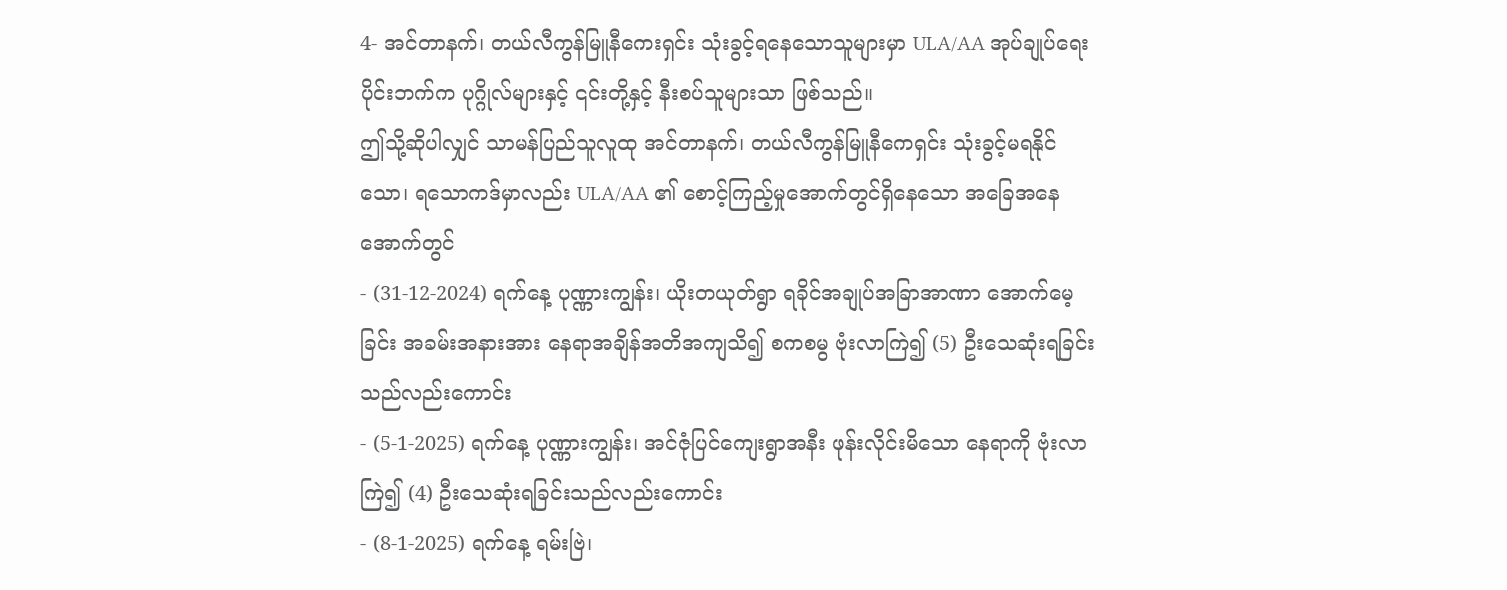4- အင်တာနက်၊ တယ်လီကွန်မြူနီကေးရှင်း သုံးခွင့်ရနေသောသူများမှာ ULA/AA အုပ်ချုပ်ရေးပိုင်းဘက်က ပုဂ္ဂိုလ်များနှင့် ၎င်းတို့နှင့် နီးစပ်သူများသာ ဖြစ်သည်။
ဤသို့ဆိုပါလျှင် သာမန်ပြည်သူလူထု အင်တာနက်၊ တယ်လီကွန်မြူနီကေရှင်း သုံးခွင့်မရနိုင်သော၊ ရသောကဒ်မှာလည်း ULA/AA ၏ စောင့်ကြည့်မှုအောက်တွင်ရှိနေသော အခြေအနေအောက်တွင်
- (31-12-2024) ရက်နေ့ ပုဏ္ဏားကျွန်း၊ ယိုးတယုတ်ရွာ ရခိုင်အချုပ်အခြာအာဏာ အောက်မေ့ခြင်း အခမ်းအနားအား နေရာအချိန်အတိအကျသိ၍ စကစမွ ဗုံးလာကြဲ၍ (5) ဦးသေဆုံးရခြင်းသည်လည်းကောင်း
- (5-1-2025) ရက်နေ့ ပုဏ္ဏားကျွန်း၊ အင်ဇုံပြင်ကျေးရွာအနီး ဖုန်းလိုင်းမိသော နေရာကို ဗုံးလာကြဲ၍ (4) ဦးသေဆုံးရခြင်းသည်လည်းကောင်း
- (8-1-2025) ရက်နေ့ ရမ်းဗြဲ၊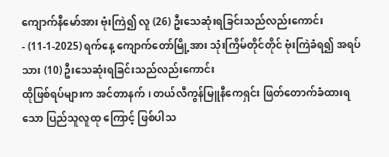ကျောက်နီမော်အား ဗုံးကြဲ၍ လူ (26) ဦးသေဆုံးရခြင်းသည်လည်းကောင်း
- (11-1-2025) ရက်နေ့ ကျောက်တော်မြို့အား သုံးကြိမ်တိုင်တိုင် ဗုံးကြဲခံရ၍ အရပ်သား (10) ဦးသေဆုံးရခြင်းသည်လည်းကောင်း
ထိုဖြစ်ရပ်များက အင်တာနက်၊ တယ်လီကွန်မြူနီကေရှင်း ဖြတ်တောက်ခံထားရသော ပြည်သူလူထု ကြောင့် ဖြစ်ပါသ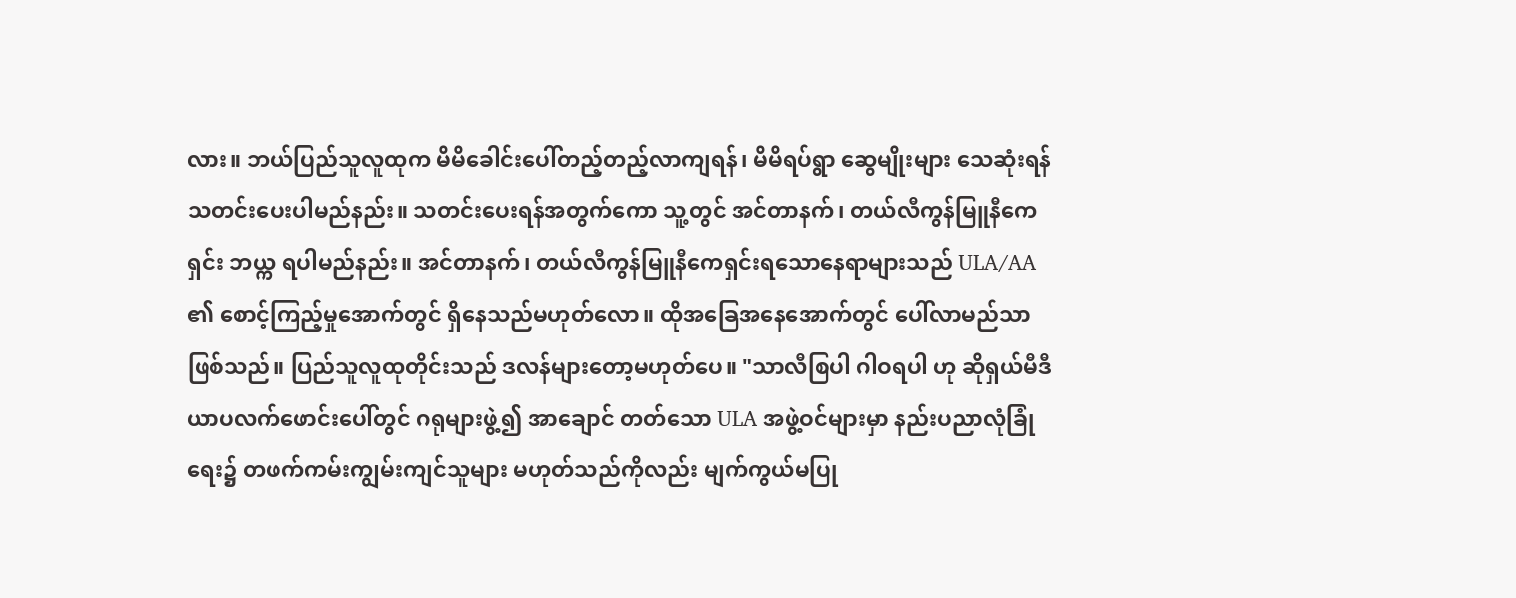လား။ ဘယ်ပြည်သူလူထုက မိမိခေါင်းပေါ်တည့်တည့်လာကျရန်၊ မိမိရပ်ရွာ ဆွေမျိုးများ သေဆုံးရန် သတင်းပေးပါမည်နည်း။ သတင်းပေးရန်အတွက်ကော သူ့တွင် အင်တာနက်၊ တယ်လီကွန်မြူနီကေရှင်း ဘယ္က ရပါမည်နည်း။ အင်တာနက်၊ တယ်လီကွန်မြူနီကေရှင်းရသောနေရာများသည် ULA/AA ၏ စောင့်ကြည့်မှုအောက်တွင် ရှိနေသည်မဟုတ်လော။ ထိုအခြေအနေအောက်တွင် ပေါ်လာမည်သာဖြစ်သည်။ ပြည်သူလူထုတိုင်းသည် ဒလန်များတော့မဟုတ်ပေ။ "သာလီစြပါ ဂါဝရပါ ဟု ဆိုရှယ်မီဒီယာပလက်ဖောင်းပေါ်တွင် ဂရုများဖွဲ့၍ အာချောင် တတ်သော ULA အဖွဲ့ဝင်များမှာ နည်းပညာလုံခြုံရေး၌ တဖက်ကမ်းကျွမ်းကျင်သူများ မဟုတ်သည်ကိုလည်း မျက်ကွယ်မပြု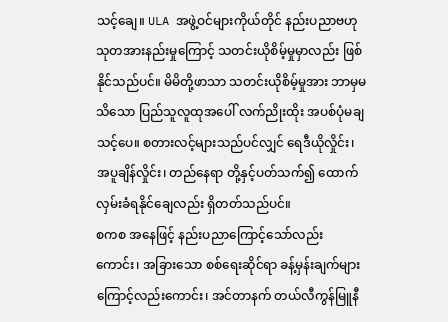သင့်ချေ။ ULA အဖွဲ့ဝင်များကိုယ်တိုင် နည်းပညာဗဟုသုတအားနည်းမှုကြောင့် သတင်းယိုစိမ့်မှုမှာလည်း ဖြစ်နိုင်သည်ပင်။ မိမိတို့ဖာသာ သတင်းယိုစိမ့်မှုအား ဘာမှမသိသော ပြည်သူလူထုအပေါ် လက်ညိုးထိုး အပစ်ပုံမချသင့်ပေ။ စတားလင့်များသည်ပင်လျှင် ရေဒီယိုလှိုင်း၊ အပူချိန်လှိုင်း၊ တည်နေရာ တို့နှင့်ပတ်သက်၍ ထောက်လှမ်းခံရနိုင်ချေလည်း ရှိတတ်သည်ပင်။
စကစ အနေဖြင့် နည်းပညာကြောင့်သော်လည်းကောင်း၊ အခြားသော စစ်ရေးဆိုင်ရာ ခန့်မှန်းချက်များကြောင့်လည်းကောင်း၊ အင်တာနက် တယ်လီကွန်မြူနီ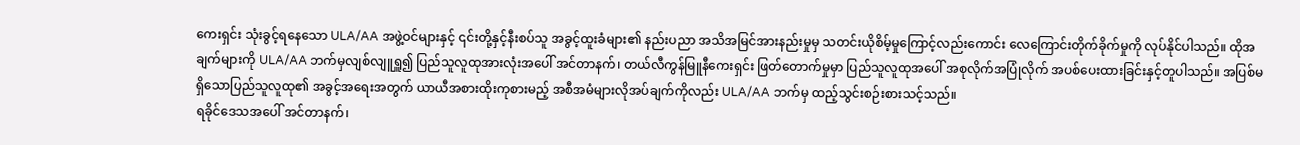ကေးရှင်း သုံးခွင့်ရနေသော ULA/AA အဖွဲ့ဝင်များနှင့် ၎င်းတို့နှင့်နီးစပ်သူ အခွင့်ထူးခံများ၏ နည်းပညာ အသိအမြင်အားနည်းမှုမှ သတင်းယိုစိမ့်မှုကြောင့်လည်းကောင်း လေကြောင်းတိုက်ခိုက်မှုကို လုပ်နိုင်ပါသည်။ ထိုအချက်များကို ULA/AA ဘက်မှလျစ်လျူရှူ၍ ပြည်သူလူထုအားလုံးအပေါ် အင်တာနက်၊ တယ်လီကွန်မြူနီကေးရှင်း ဖြတ်တောက်မှုမှာ ပြည်သူလူထုအပေါ် အစုလိုက်အပြုံလိုက် အပစ်ပေးထားခြင်းနှင့်တူပါသည်။ အပြစ်မရှိသောပြည်သူလူထု၏ အခွင့်အရေးအတွက် ယာယီအစားထိုးကုစားမည့် အစီအမံများလိုအပ်ချက်ကိုလည်း ULA/AA ဘက်မှ ထည့်သွင်းစဉ်းစားသင့်သည်။
ရခိုင်ဒေသအပေါ် အင်တာနက်၊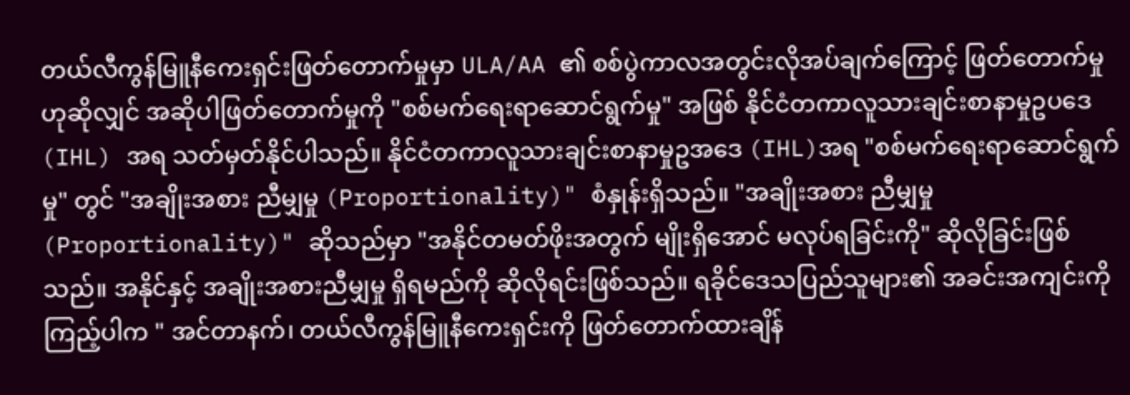တယ်လီကွန်မြူနီကေးရှင်းဖြတ်တောက်မှုမှာ ULA/AA ၏ စစ်ပွဲကာလအတွင်းလိုအပ်ချက်ကြောင့် ဖြတ်တောက်မှုဟုဆိုလျှင် အဆိုပါဖြတ်တောက်မှုကို "စစ်မက်ရေးရာဆောင်ရွက်မှု" အဖြစ် နိုင်ငံတကာလူသားချင်းစာနာမှုဥပဒေ (IHL) အရ သတ်မှတ်နိုင်ပါသည်။ နိုင်ငံတကာလူသားချင်းစာနာမှုဥအဒေ (IHL)အရ "စစ်မက်ရေးရာဆောင်ရွက်မှု" တွင် "အချိုးအစား ညီမျှမှု (Proportionality)" စံနှုန်းရှိသည်။ "အချိုးအစား ညီမျှမှု (Proportionality)" ဆိုသည်မှာ "အနိုင်တမတ်ဖိုးအတွက် မျိုးရှိအောင် မလုပ်ရခြင်းကို" ဆိုလိုခြင်းဖြစ်သည်။ အနိုင်နှင့် အချိုးအစားညီမျှမှု ရှိရမည်ကို ဆိုလိုရင်းဖြစ်သည်။ ရခိုင်ဒေသပြည်သူများ၏ အခင်းအကျင်းကိုကြည့်ပါက " အင်တာနက်၊ တယ်လီကွန်မြူနီကေးရှင်းကို ဖြတ်တောက်ထားချိန်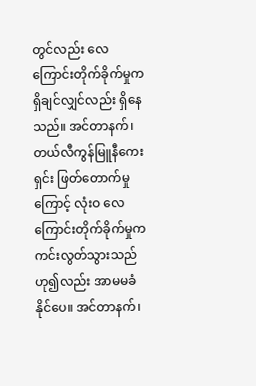တွင်လည်း လေကြောင်းတိုက်ခိုက်မှုက ရှိချင်လျှင်လည်း ရှိနေသည်။ အင်တာနက်၊ တယ်လီကွန်မြူနီကေးရှင်း ဖြတ်တောက်မှုကြောင့် လုံးဝ လေကြောင်းတိုက်ခိုက်မှုက ကင်းလွတ်သွားသည်ဟု၍လည်း အာမမခံနိုင်ပေ။ အင်တာနက်၊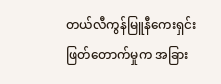တယ်လီကွန်မြူနီကေးရှင်း ဖြတ်တောက်မှုက အခြား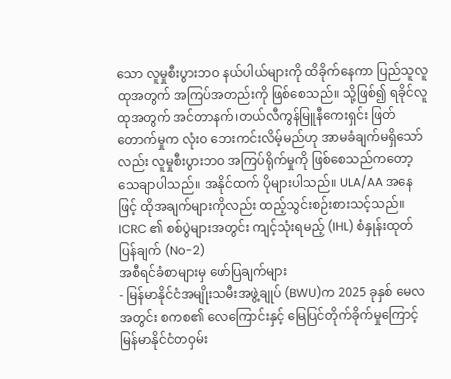သော လူမှုစီးပွားဘဝ နယ်ပါယ်များကို ထိခိုက်နေကာ ပြည်သူလူထုအတွက် အကြပ်အတည်းကို ဖြစ်စေသည်။ သို့ဖြစ်၍ ရခိုင်လူထုအတွက် အင်တာနက်၊တယ်လီကွန်မြူနီကေးရှင်း ဖြတ်တောက်မှုက လုံးဝ ဘေးကင်းလိမ့်မည်ဟု အာမခံချက်မရှိသော်လည်း လူမှုစီးပွားဘဝ အကြပ်ရိုက်မှုကို ဖြစ်စေသည်ကတော့ သေချာပါသည်။ အနိုင်ထက် ပိုများပါသည်။ ULA/AA အနေဖြင့် ထိုအချက်များကိုလည်း ထည့်သွင်းစဉ်းစားသင့်သည်။
ICRC ၏ စစ်ပွဲများအတွင်း ကျင့်သုံးရမည့် (IHL) စံနှုန်းထုတ်ပြန်ချက် (No-2)
အစီရင်ခံစာများမှ ဖော်ပြချက်များ
- မြန်မာနိုင်ငံအမျိုးသမီးအဖွဲ့ချုပ် (BWU)က 2025 ခုနှစ် မေလ အတွင်း စကစ၏ လေကြောင်းနှင့် မြေပြင်တိုက်ခိုက်မှုကြောင့် မြန်မာနိုင်ငံတဝှမ်း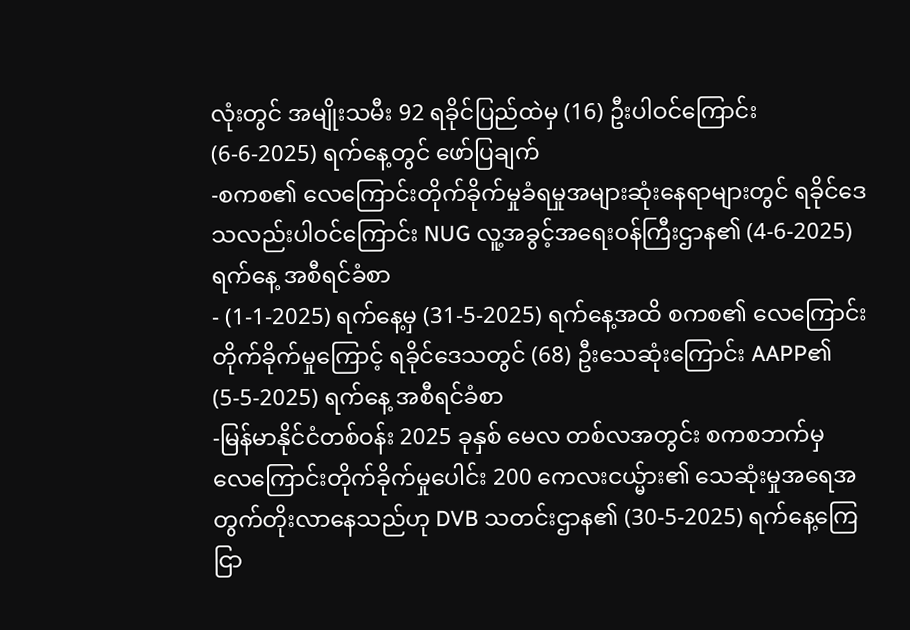လုံးတွင် အမျိုးသမီး 92 ရခိုင်ပြည်ထဲမှ (16) ဦးပါဝင်ကြောင်း (6-6-2025) ရက်နေ့တွင် ဖော်ပြချက်
-စကစ၏ လေကြောင်းတိုက်ခိုက်မှုခံရမှုအများဆုံးနေရာများတွင် ရခိုင်ဒေသလည်းပါဝင်ကြောင်း NUG လူ့အခွင့်အရေးဝန်ကြီးဌာန၏ (4-6-2025) ရက်နေ့ အစီရင်ခံစာ
- (1-1-2025) ရက်နေ့မှ (31-5-2025) ရက်နေ့အထိ စကစ၏ လေကြောင်းတိုက်ခိုက်မှုကြောင့် ရခိုင်ဒေသတွင် (68) ဦးသေဆုံးကြောင်း AAPP၏ (5-5-2025) ရက်နေ့ အစီရင်ခံစာ
-မြန်မာနိုင်ငံတစ်ဝန်း 2025 ခုနှစ် မေလ တစ်လအတွင်း စကစဘက်မှ လေကြောင်းတိုက်ခိုက်မှုပေါင်း 200 ကေလးငယ္မ်ား၏ သေဆုံးမှုအရေအတွက်တိုးလာနေသည်ဟု DVB သတင်းဌာန၏ (30-5-2025) ရက်နေ့ကြေငြာ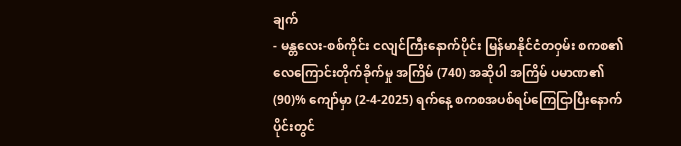ချက်
- မန္တလေး-စစ်ကိုင်း ငလျင်ကြီးနောက်ပိုင်း မြန်မာနိုင်ငံတဝှမ်း စကစ၏ လေကြောင်းတိုက်ခိုက်မှု အကြိမ် (740) အဆိုပါ အကြိမ် ပမာဏ၏ (90)% ကျော်မှာ (2-4-2025) ရက်နေ့ စကစအပစ်ရပ်ကြေငြာပြီးနောက်ပိုင်းတွင်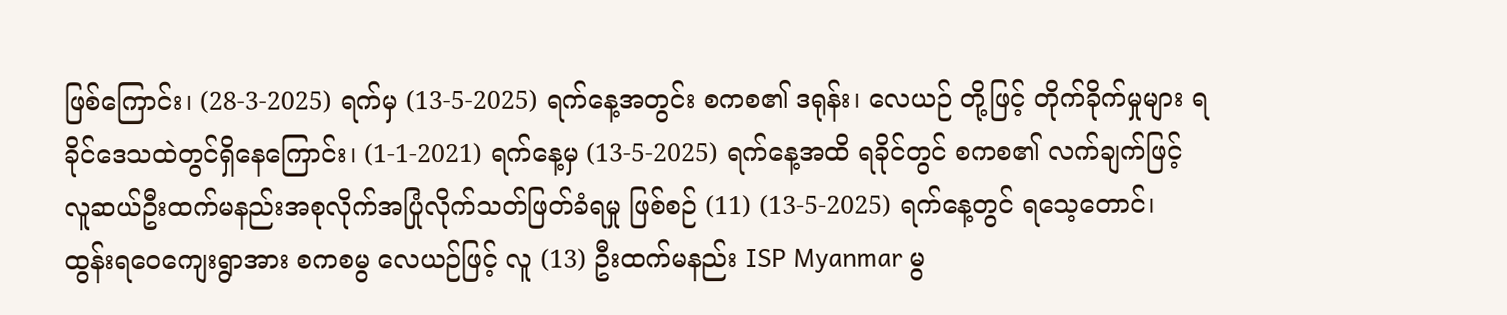ဖြစ်ကြောင်း၊ (28-3-2025) ရက်မှ (13-5-2025) ရက်နေ့အတွင်း စကစ၏ ဒရုန်း၊ လေယဉ် တို့ဖြင့် တိုက်ခိုက်မှုများ ရခိုင်ဒေသထဲတွင်ရှိနေကြောင်း၊ (1-1-2021) ရက်နေ့မှ (13-5-2025) ရက်နေ့အထိ ရခိုင်တွင် စကစ၏ လက်ချက်ဖြင့် လူဆယ်ဦးထက်မနည်းအစုလိုက်အပြုံလိုက်သတ်ဖြတ်ခံရမှု ဖြစ်စဉ် (11) (13-5-2025) ရက်နေ့တွင် ရသေ့တောင်၊ ထွန်းရဝေကျေးရွာအား စကစမွ လေယဉ်ဖြင့် လူ (13) ဦးထက်မနည်း ISP Myanmar မွ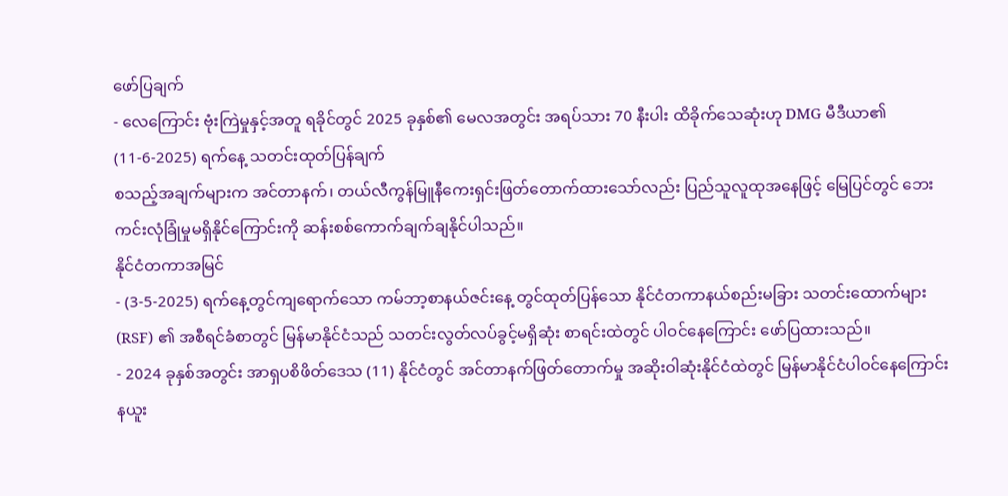ဖော်ပြချက်
- လေကြောင်း ဗုံးကြဲမှုနှင့်အတူ ရခိုင်တွင် 2025 ခုနှစ်၏ မေလအတွင်း အရပ်သား 70 နီးပါး ထိခိုက်သေဆုံးဟု DMG မီဒီယာ၏ (11-6-2025) ရက်နေ့ သတင်းထုတ်ပြန်ချက်
စသည့်အချက်များက အင်တာနက်၊ တယ်လီကွန်မြူနီကေးရှင်းဖြတ်တောက်ထားသော်လည်း ပြည်သူလူထုအနေဖြင့် မြေပြင်တွင် ဘေးကင်းလုံခြုံမှုမရှိနိုင်ကြောင်းကို ဆန်းစစ်ကောက်ချက်ချနိုင်ပါသည်။
နိုင်ငံတကာအမြင်
- (3-5-2025) ရက်နေ့တွင်ကျရောက်သော ကမ်ဘာ့စာနယ်ဇင်းနေ့ တွင်ထုတ်ပြန်သော နိုင်ငံတကာနယ်စည်းမခြား သတင်းထောက်များ (RSF) ၏ အစီရင်ခံစာတွင် မြန်မာနိုင်ငံသည် သတင်းလွတ်လပ်ခွင့်မရှိဆုံး စာရင်းထဲတွင် ပါဝင်နေကြောင်း ဖော်ပြထားသည်။
- 2024 ခုနှစ်အတွင်း အာရှပစိဖိတ်ဒေသ (11) နိုင်ငံတွင် အင်တာနက်ဖြတ်တောက်မှု အဆိုးဝါဆုံးနိုင်ငံထဲတွင် မြန်မာနိုင်ငံပါဝင်နေကြောင်း နယူး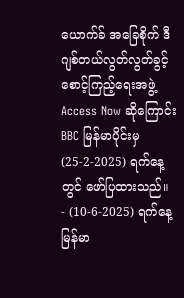ယောက်ခ် အခြေစိုက် ဒီဂျစ်တယ်လွတ်လွတ်ခွင့်စောင့်ကြည့်ရေးအဖွဲ့ Access Now ဆိုကြောင်း BBC မြန်မာပိုင်းမှ (25-2-2025) ရက်နေ့တွင် ဖော်ပြထားသည်။
- (10-6-2025) ရက်နေ့ မြန်မာ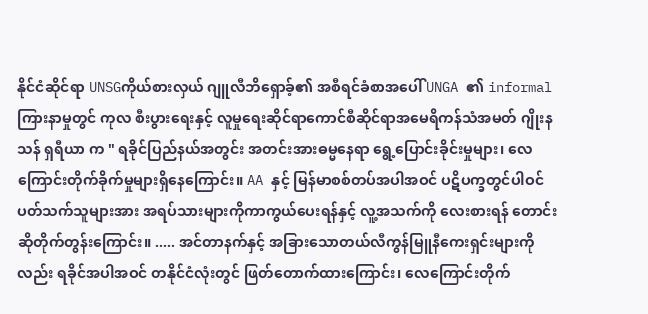နိုင်ငံဆိုင်ရာ UNSGကိုယ်စားလှယ် ဂျူလီဘိရှောခ့်၏ အစီရင်ခံစာအပေါ် UNGA ၏ informal ကြားနာမှုတွင် ကုလ စီးပွားရေးနှင့် လူမှုရေးဆိုင်ရာကောင်စီဆိုင်ရာအမေရိကန်သံအမတ် ဂျိုးနသန် ရှရီယာ က " ရခိုင်ပြည်နယ်အတွင်း အတင်းအားဓမ္မနေရာ ရွေ့ပြောင်းခိုင်းမှုများ၊ လေကြောင်းတိုက်ခိုက်မှုများရှိနေကြောင်း။ AA နှင့် မြန်မာစစ်တပ်အပါအဝင် ပဋိပက္ခတွင်ပါဝင်ပတ်သက်သူများအား အရပ်သားများကိုကာကွယ်ပေးရန်နှင့် လူ့အသက်ကို လေးစားရန် တောင်းဆိုတိုက်တွန်းကြောင်း။ ..... အင်တာနက်နှင့် အခြားသောတယ်လီကွန်မြူနီကေးရှင်းများကိုလည်း ရခိုင်အပါအဝင် တနိုင်ငံလုံးတွင် ဖြတ်တောက်ထားကြောင်း၊ လေကြောင်းတိုက်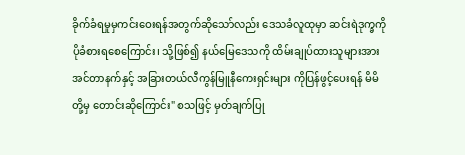ခိုက်ခံရမှုမှကင်းဝေးရန်အတွက်ဆိုသော်လည်း ဒေသခံလူထုမှာ ဆင်းရဲဒုက္ခကိုပိုခံစားရစေကြောင်း၊ သို့ဖြစ်၍ နယ်မြေဒေသကို ထိမ်းချုပ်ထားသူများအား အင်တာနက်နှင့် အခြားတယ်လီကွန်မြူနီကေးရှင်းများ ကိုပြန်ဖွင့်ပေးရန် မိမိတို့မှ တောင်းဆိုကြောင်း" စသဖြင့် မှတ်ချက်ပြု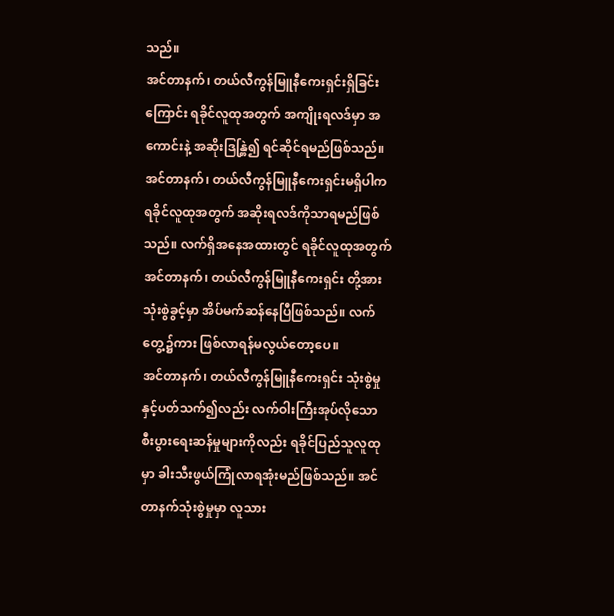သည်။
အင်တာနက်၊ တယ်လီကွန်မြူနီကေးရှင်းရှိခြင်းကြောင်း ရခိုင်လူထုအတွက် အကျိုးရလဒ်မှာ အကောင်းနဲ့ အဆိုးဒြန္တြဲ၍ ရင်ဆိုင်ရမည်ဖြစ်သည်။ အင်တာနက်၊ တယ်လီကွန်မြူနီကေးရှင်းမရှိပါက ရခိုင်လူထုအတွက် အဆိုးရလဒ်ကိုသာရမည်ဖြစ်သည်။ လက်ရှိအနေအထားတွင် ရခိုင်လူထုအတွက် အင်တာနက်၊ တယ်လီကွန်မြူနီကေးရှင်း တို့အား သုံးစွဲခွင့်မှာ အိပ်မက်ဆန်နေပြီဖြစ်သည်။ လက်တွေ့၌ကား ဖြစ်လာရန်မလွယ်တော့ပေ။
အင်တာနက်၊ တယ်လီကွန်မြူနီကေးရှင်း သုံးစွဲမှုနှင့်ပတ်သက်၍လည်း လက်ဝါးကြီးအုပ်လိုသော စီးပွားရေးဆန်မှုများကိုလည်း ရခိုင်ပြည်သူလူထုမှာ ခါးသီးဖွယ်ကြုံလာရအုံးမည်ဖြစ်သည်။ အင်တာနက်သုံးစွဲမှုမှာ လူသား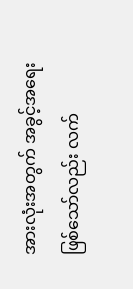အားလုံးအတွက် အခွင့်အရေးဖြစ်သော်လည်း လက်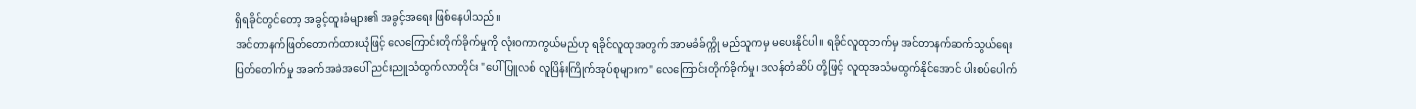ရှိရခိုင်တွင်တော့ အခွင့်ထူးခံများ၏ အခွင့်အရေး ဖြစ်နေပါသည်။
အင်တာနက်ဖြတ်တောက်ထားယုံဖြင့် လေကြောင်းတိုက်ခိုက်မှုကို လုံးဝကာကွယ်မည်ဟု ရခိုင်လူထုအတွက် အာမခံခ်က္ကို မည်သူကမှ မပေးနိုင်ပါ။ ရခိုင်လူထုဘက်မှ အင်တာနက်ဆက်သွယ်ရေး ပြတ်တေါက်မှု အခက်အခဲအပေါ် ညင်းညူသံထွက်လာတိုင်း "ပေါ်ပြူလစ် လူပြိန်းကြိုက်အုပ်စုများက" လေကြောင်းတိုက်ခိုက်မှု၊ ဒလန်တံဆိပ် တို့ဖြင့် လူထုအသံမထွက်နိုင်အောင် ပါးစပ်ပေါက်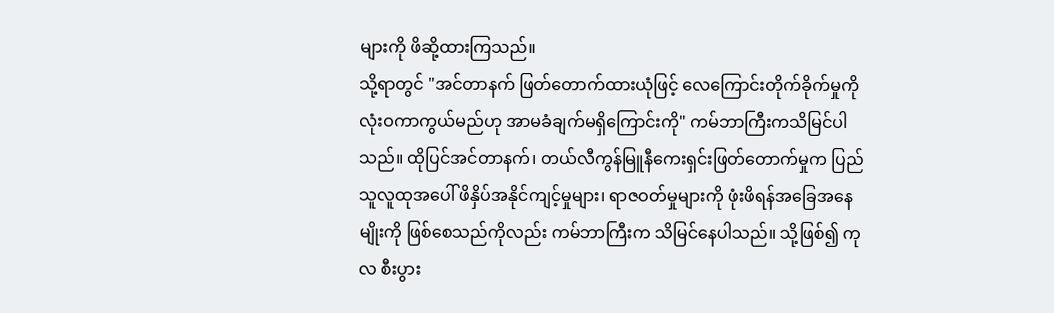များကို ဖိဆို့ထားကြသည်။
သို့ရာတွင် "အင်တာနက် ဖြတ်တောက်ထားယုံဖြင့် လေကြောင်းတိုက်ခိုက်မှုကို လုံးဝကာကွယ်မည်ဟု အာမခံချက်မရှိကြောင်းကို" ကမ်ဘာကြီးကသိမြင်ပါသည်။ ထိုပြင်အင်တာနက်၊ တယ်လီကွန်မြူနီကေးရှင်းဖြတ်တောက်မှုက ပြည်သူလူထုအပေါ် ဖိနှိပ်အနိုင်ကျင့်မှုများ၊ ရာဇဝတ်မှုများကို ဖုံးဖိရန်အခြေအနေမျိုးကို ဖြစ်စေသည်ကိုလည်း ကမ်ဘာကြီးက သိမြင်နေပါသည်။ သို့ဖြစ်၍ ကုလ စီးပွား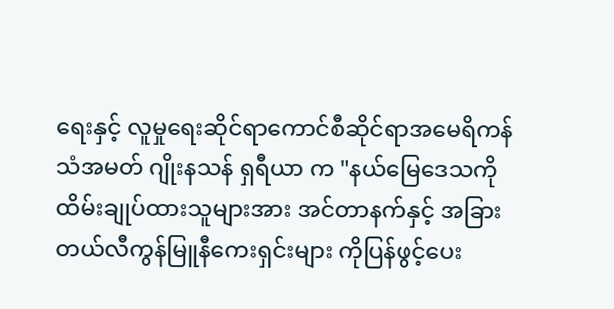ရေးနှင့် လူမှုရေးဆိုင်ရာကောင်စီဆိုင်ရာအမေရိကန်သံအမတ် ဂျိုးနသန် ရှရီယာ က "နယ်မြေဒေသကို ထိမ်းချုပ်ထားသူများအား အင်တာနက်နှင့် အခြားတယ်လီကွန်မြူနီကေးရှင်းများ ကိုပြန်ဖွင့်ပေး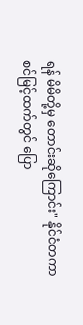ရန် မိမိတို့မှ တောင်းဆိုကြောင်း" နိုင်ငံတကာစင်မြင့်ထက်တွင် ပြော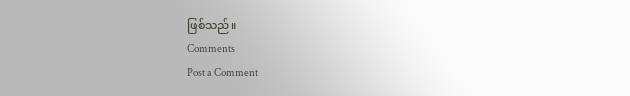ဖြစ်သည်။
Comments
Post a Comment